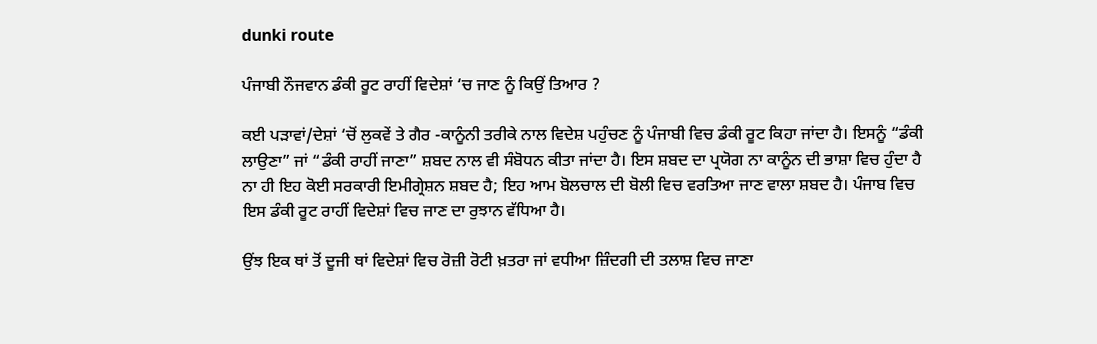dunki route

ਪੰਜਾਬੀ ਨੌਜਵਾਨ ਡੰਕੀ ਰੂਟ ਰਾਹੀਂ ਵਿਦੇਸ਼ਾਂ ‘ਚ ਜਾਣ ਨੂੰ ਕਿਉਂ ਤਿਆਰ ?

ਕਈ ਪੜਾਵਾਂ/ਦੇਸ਼ਾਂ ‘ਚੋਂ ਲੁਕਵੇਂ ਤੇ ਗੈਰ -ਕਾਨੂੰਨੀ ਤਰੀਕੇ ਨਾਲ ਵਿਦੇਸ਼ ਪਹੁੰਚਣ ਨੂੰ ਪੰਜਾਬੀ ਵਿਚ ਡੰਕੀ ਰੂਟ ਕਿਹਾ ਜਾਂਦਾ ਹੈ। ਇਸਨੂੰ “ਡੰਕੀ ਲਾਉਣਾ” ਜਾਂ “ਡੰਕੀ ਰਾਹੀਂ ਜਾਣਾ” ਸ਼ਬਦ ਨਾਲ ਵੀ ਸੰਬੋਧਨ ਕੀਤਾ ਜਾਂਦਾ ਹੈ। ਇਸ ਸ਼ਬਦ ਦਾ ਪ੍ਰਯੋਗ ਨਾ ਕਾਨੂੰਨ ਦੀ ਭਾਸ਼ਾ ਵਿਚ ਹੁੰਦਾ ਹੈ ਨਾ ਹੀ ਇਹ ਕੋਈ ਸਰਕਾਰੀ ਇਮੀਗ੍ਰੇਸ਼ਨ ਸ਼ਬਦ ਹੈ; ਇਹ ਆਮ ਬੋਲਚਾਲ ਦੀ ਬੋਲੀ ਵਿਚ ਵਰਤਿਆ ਜਾਣ ਵਾਲਾ ਸ਼ਬਦ ਹੈ। ਪੰਜਾਬ ਵਿਚ ਇਸ ਡੰਕੀ ਰੂਟ ਰਾਹੀਂ ਵਿਦੇਸ਼ਾਂ ਵਿਚ ਜਾਣ ਦਾ ਰੁਝਾਨ ਵੱਧਿਆ ਹੈ।

ਉਂਝ ਇਕ ਥਾਂ ਤੋਂ ਦੂਜੀ ਥਾਂ ਵਿਦੇਸ਼ਾਂ ਵਿਚ ਰੋਜ਼ੀ ਰੋਟੀ ਖ਼ਤਰਾ ਜਾਂ ਵਧੀਆ ਜ਼ਿੰਦਗੀ ਦੀ ਤਲਾਸ਼ ਵਿਚ ਜਾਣਾ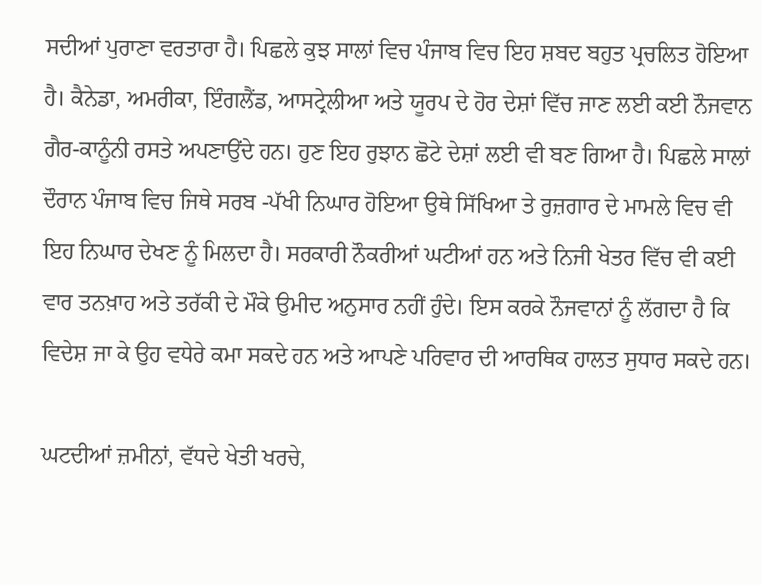ਸਦੀਆਂ ਪੁਰਾਣਾ ਵਰਤਾਰਾ ਹੈ। ਪਿਛਲੇ ਕੁਝ ਸਾਲਾਂ ਵਿਚ ਪੰਜਾਬ ਵਿਚ ਇਹ ਸ਼ਬਦ ਬਹੁਤ ਪ੍ਰਚਲਿਤ ਹੋਇਆ ਹੈ। ਕੈਨੇਡਾ, ਅਮਰੀਕਾ, ਇੰਗਲੈਂਡ, ਆਸਟ੍ਰੇਲੀਆ ਅਤੇ ਯੂਰਪ ਦੇ ਹੋਰ ਦੇਸ਼ਾਂ ਵਿੱਚ ਜਾਣ ਲਈ ਕਈ ਨੌਜਵਾਨ ਗੈਰ-ਕਾਨੂੰਨੀ ਰਸਤੇ ਅਪਣਾਉਂਦੇ ਹਨ। ਹੁਣ ਇਹ ਰੁਝਾਨ ਛੋਟੇ ਦੇਸ਼ਾਂ ਲਈ ਵੀ ਬਣ ਗਿਆ ਹੈ। ਪਿਛਲੇ ਸਾਲਾਂ ਦੌਰਾਨ ਪੰਜਾਬ ਵਿਚ ਜਿਥੇ ਸਰਬ -ਪੱਖੀ ਨਿਘਾਰ ਹੋਇਆ ਉਥੇ ਸਿੱਖਿਆ ਤੇ ਰੁਜ਼ਗਾਰ ਦੇ ਮਾਮਲੇ ਵਿਚ ਵੀ ਇਹ ਨਿਘਾਰ ਦੇਖਣ ਨੂੰ ਮਿਲਦਾ ਹੈ। ਸਰਕਾਰੀ ਨੌਕਰੀਆਂ ਘਟੀਆਂ ਹਨ ਅਤੇ ਨਿਜੀ ਖੇਤਰ ਵਿੱਚ ਵੀ ਕਈ ਵਾਰ ਤਨਖ਼ਾਹ ਅਤੇ ਤਰੱਕੀ ਦੇ ਮੌਕੇ ਉਮੀਦ ਅਨੁਸਾਰ ਨਹੀਂ ਹੁੰਦੇ। ਇਸ ਕਰਕੇ ਨੌਜਵਾਨਾਂ ਨੂੰ ਲੱਗਦਾ ਹੈ ਕਿ ਵਿਦੇਸ਼ ਜਾ ਕੇ ਉਹ ਵਧੇਰੇ ਕਮਾ ਸਕਦੇ ਹਨ ਅਤੇ ਆਪਣੇ ਪਰਿਵਾਰ ਦੀ ਆਰਥਿਕ ਹਾਲਤ ਸੁਧਾਰ ਸਕਦੇ ਹਨ।

ਘਟਦੀਆਂ ਜ਼ਮੀਨਾਂ, ਵੱਧਦੇ ਖੇਤੀ ਖਰਚੇ,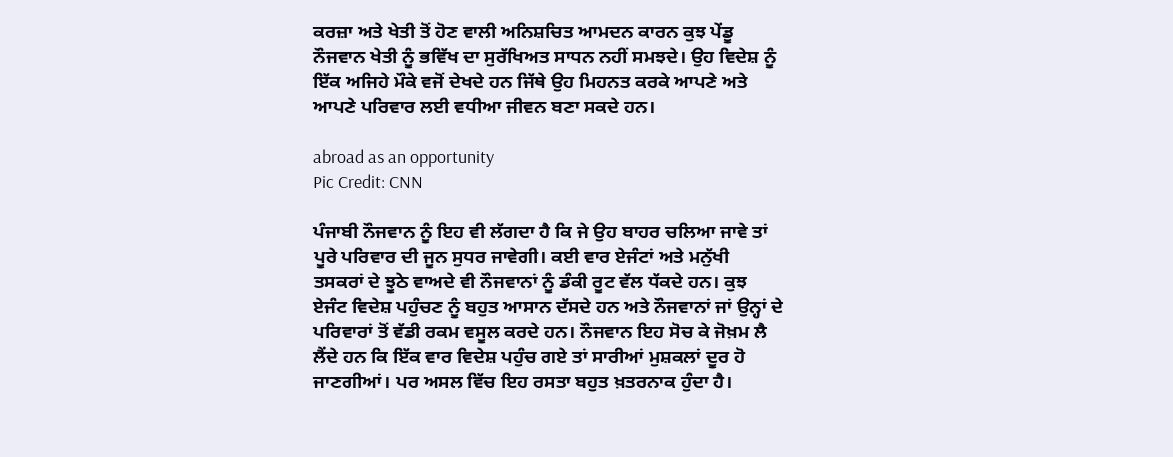ਕਰਜ਼ਾ ਅਤੇ ਖੇਤੀ ਤੋਂ ਹੋਣ ਵਾਲੀ ਅਨਿਸ਼ਚਿਤ ਆਮਦਨ ਕਾਰਨ ਕੁਝ ਪੇਂਡੂ ਨੌਜਵਾਨ ਖੇਤੀ ਨੂੰ ਭਵਿੱਖ ਦਾ ਸੁਰੱਖਿਅਤ ਸਾਧਨ ਨਹੀਂ ਸਮਝਦੇ। ਉਹ ਵਿਦੇਸ਼ ਨੂੰ ਇੱਕ ਅਜਿਹੇ ਮੌਕੇ ਵਜੋਂ ਦੇਖਦੇ ਹਨ ਜਿੱਥੇ ਉਹ ਮਿਹਨਤ ਕਰਕੇ ਆਪਣੇ ਅਤੇ ਆਪਣੇ ਪਰਿਵਾਰ ਲਈ ਵਧੀਆ ਜੀਵਨ ਬਣਾ ਸਕਦੇ ਹਨ।

abroad as an opportunity
Pic Credit: CNN

ਪੰਜਾਬੀ ਨੌਜਵਾਨ ਨੂੰ ਇਹ ਵੀ ਲੱਗਦਾ ਹੈ ਕਿ ਜੇ ਉਹ ਬਾਹਰ ਚਲਿਆ ਜਾਵੇ ਤਾਂ ਪੂਰੇ ਪਰਿਵਾਰ ਦੀ ਜੂਨ ਸੁਧਰ ਜਾਵੇਗੀ। ਕਈ ਵਾਰ ਏਜੰਟਾਂ ਅਤੇ ਮਨੁੱਖੀ ਤਸਕਰਾਂ ਦੇ ਝੂਠੇ ਵਾਅਦੇ ਵੀ ਨੌਜਵਾਨਾਂ ਨੂੰ ਡੰਕੀ ਰੂਟ ਵੱਲ ਧੱਕਦੇ ਹਨ। ਕੁਝ ਏਜੰਟ ਵਿਦੇਸ਼ ਪਹੁੰਚਣ ਨੂੰ ਬਹੁਤ ਆਸਾਨ ਦੱਸਦੇ ਹਨ ਅਤੇ ਨੌਜਵਾਨਾਂ ਜਾਂ ਉਨ੍ਹਾਂ ਦੇ ਪਰਿਵਾਰਾਂ ਤੋਂ ਵੱਡੀ ਰਕਮ ਵਸੂਲ ਕਰਦੇ ਹਨ। ਨੌਜਵਾਨ ਇਹ ਸੋਚ ਕੇ ਜੋਖ਼ਮ ਲੈ ਲੈਂਦੇ ਹਨ ਕਿ ਇੱਕ ਵਾਰ ਵਿਦੇਸ਼ ਪਹੁੰਚ ਗਏ ਤਾਂ ਸਾਰੀਆਂ ਮੁਸ਼ਕਲਾਂ ਦੂਰ ਹੋ ਜਾਣਗੀਆਂ। ਪਰ ਅਸਲ ਵਿੱਚ ਇਹ ਰਸਤਾ ਬਹੁਤ ਖ਼ਤਰਨਾਕ ਹੁੰਦਾ ਹੈ।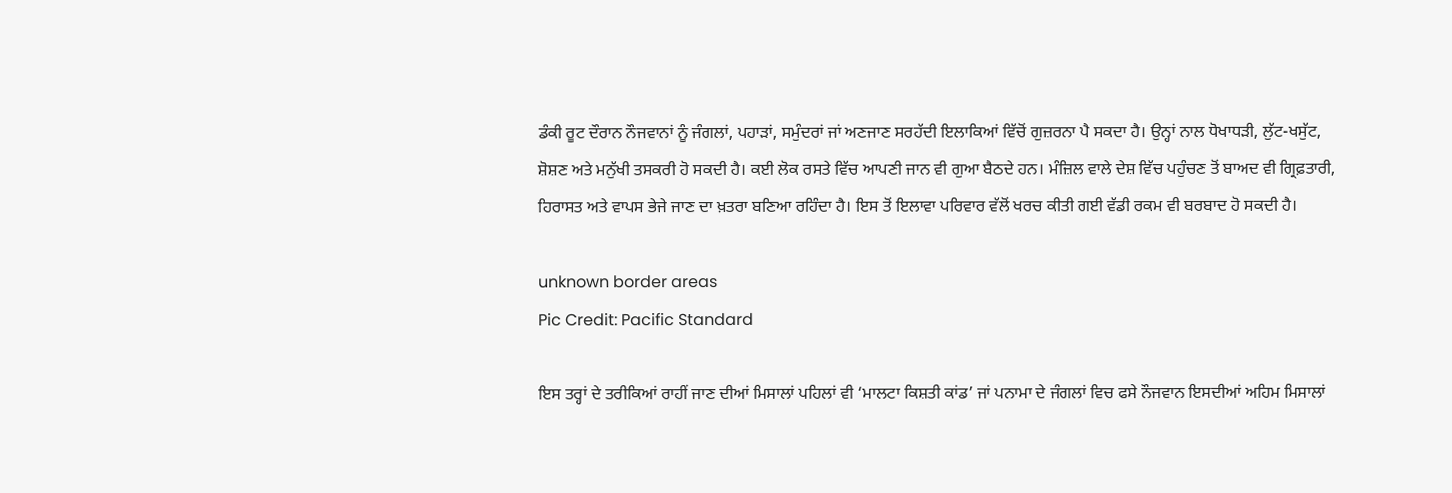ਡੰਕੀ ਰੂਟ ਦੌਰਾਨ ਨੌਜਵਾਨਾਂ ਨੂੰ ਜੰਗਲਾਂ, ਪਹਾੜਾਂ, ਸਮੁੰਦਰਾਂ ਜਾਂ ਅਣਜਾਣ ਸਰਹੱਦੀ ਇਲਾਕਿਆਂ ਵਿੱਚੋਂ ਗੁਜ਼ਰਨਾ ਪੈ ਸਕਦਾ ਹੈ। ਉਨ੍ਹਾਂ ਨਾਲ ਧੋਖਾਧੜੀ, ਲੁੱਟ-ਖਸੁੱਟ, ਸ਼ੋਸ਼ਣ ਅਤੇ ਮਨੁੱਖੀ ਤਸਕਰੀ ਹੋ ਸਕਦੀ ਹੈ। ਕਈ ਲੋਕ ਰਸਤੇ ਵਿੱਚ ਆਪਣੀ ਜਾਨ ਵੀ ਗੁਆ ਬੈਠਦੇ ਹਨ। ਮੰਜ਼ਿਲ ਵਾਲੇ ਦੇਸ਼ ਵਿੱਚ ਪਹੁੰਚਣ ਤੋਂ ਬਾਅਦ ਵੀ ਗ੍ਰਿਫ਼ਤਾਰੀ, ਹਿਰਾਸਤ ਅਤੇ ਵਾਪਸ ਭੇਜੇ ਜਾਣ ਦਾ ਖ਼ਤਰਾ ਬਣਿਆ ਰਹਿੰਦਾ ਹੈ। ਇਸ ਤੋਂ ਇਲਾਵਾ ਪਰਿਵਾਰ ਵੱਲੋਂ ਖਰਚ ਕੀਤੀ ਗਈ ਵੱਡੀ ਰਕਮ ਵੀ ਬਰਬਾਦ ਹੋ ਸਕਦੀ ਹੈ।

unknown border areas
Pic Credit: Pacific Standard

ਇਸ ਤਰ੍ਹਾਂ ਦੇ ਤਰੀਕਿਆਂ ਰਾਹੀਂ ਜਾਣ ਦੀਆਂ ਮਿਸਾਲਾਂ ਪਹਿਲਾਂ ਵੀ ‘ਮਾਲਟਾ ਕਿਸ਼ਤੀ ਕਾਂਡ’ ਜਾਂ ਪਨਾਮਾ ਦੇ ਜੰਗਲਾਂ ਵਿਚ ਫਸੇ ਨੌਜਵਾਨ ਇਸਦੀਆਂ ਅਹਿਮ ਮਿਸਾਲਾਂ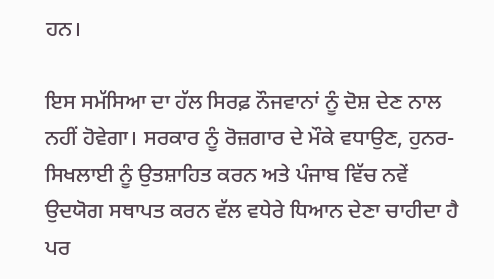ਹਨ।

ਇਸ ਸਮੱਸਿਆ ਦਾ ਹੱਲ ਸਿਰਫ਼ ਨੌਜਵਾਨਾਂ ਨੂੰ ਦੋਸ਼ ਦੇਣ ਨਾਲ ਨਹੀਂ ਹੋਵੇਗਾ। ਸਰਕਾਰ ਨੂੰ ਰੋਜ਼ਗਾਰ ਦੇ ਮੌਕੇ ਵਧਾਉਣ, ਹੁਨਰ-ਸਿਖਲਾਈ ਨੂੰ ਉਤਸ਼ਾਹਿਤ ਕਰਨ ਅਤੇ ਪੰਜਾਬ ਵਿੱਚ ਨਵੇਂ ਉਦਯੋਗ ਸਥਾਪਤ ਕਰਨ ਵੱਲ ਵਧੇਰੇ ਧਿਆਨ ਦੇਣਾ ਚਾਹੀਦਾ ਹੈ ਪਰ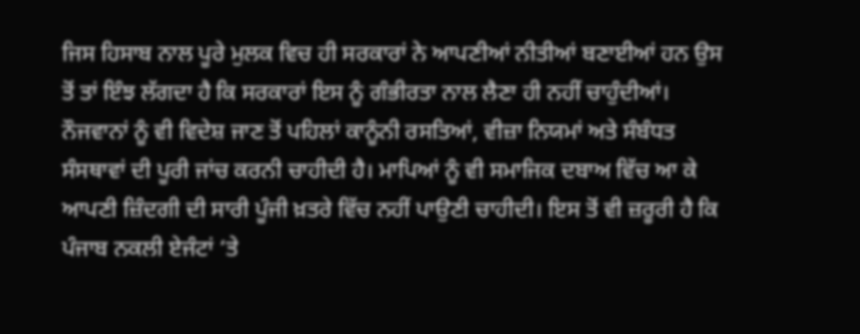ਜਿਸ ਹਿਸਾਬ ਨਾਲ ਪੂਰੇ ਮੁਲਕ ਵਿਚ ਹੀ ਸਰਕਾਰਾਂ ਨੇ ਆਪਣੀਆਂ ਨੀਤੀਆਂ ਬਣਾਈਆਂ ਹਨ ਉਸ ਤੋਂ ਤਾਂ ਇੰਝ ਲੱਗਦਾ ਹੈ ਕਿ ਸਰਕਾਰਾਂ ਇਸ ਨੂੰ ਗੰਭੀਰਤਾ ਨਾਲ ਲੈਣਾ ਹੀ ਨਹੀਂ ਚਾਹੁੰਦੀਆਂ। ਨੌਜਵਾਨਾਂ ਨੂੰ ਵੀ ਵਿਦੇਸ਼ ਜਾਣ ਤੋਂ ਪਹਿਲਾਂ ਕਾਨੂੰਨੀ ਰਸਤਿਆਂ, ਵੀਜ਼ਾ ਨਿਯਮਾਂ ਅਤੇ ਸੰਬੰਧਤ ਸੰਸਥਾਵਾਂ ਦੀ ਪੂਰੀ ਜਾਂਚ ਕਰਨੀ ਚਾਹੀਦੀ ਹੈ। ਮਾਪਿਆਂ ਨੂੰ ਵੀ ਸਮਾਜਿਕ ਦਬਾਅ ਵਿੱਚ ਆ ਕੇ ਆਪਣੀ ਜ਼ਿੰਦਗੀ ਦੀ ਸਾਰੀ ਪੂੰਜੀ ਖ਼ਤਰੇ ਵਿੱਚ ਨਹੀਂ ਪਾਉਣੀ ਚਾਹੀਦੀ। ਇਸ ਤੋਂ ਵੀ ਜ਼ਰੂਰੀ ਹੈ ਕਿ ਪੰਜਾਬ ਨਕਲੀ ਏਜੰਟਾਂ ‘ਤੇ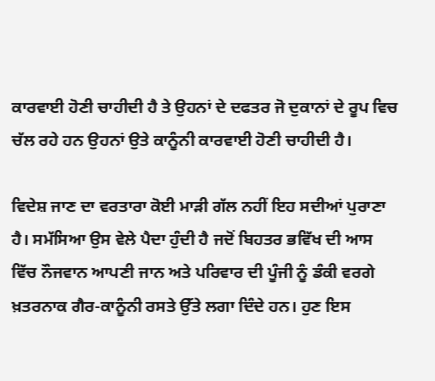ਕਾਰਵਾਈ ਹੋਣੀ ਚਾਹੀਦੀ ਹੈ ਤੇ ਉਹਨਾਂ ਦੇ ਦਫਤਰ ਜੋ ਦੁਕਾਨਾਂ ਦੇ ਰੂਪ ਵਿਚ ਚੱਲ ਰਹੇ ਹਨ ਉਹਨਾਂ ਉਤੇ ਕਾਨੂੰਨੀ ਕਾਰਵਾਈ ਹੋਣੀ ਚਾਹੀਦੀ ਹੈ।

ਵਿਦੇਸ਼ ਜਾਣ ਦਾ ਵਰਤਾਰਾ ਕੋਈ ਮਾੜੀ ਗੱਲ ਨਹੀਂ ਇਹ ਸਦੀਆਂ ਪੁਰਾਣਾ ਹੈ। ਸਮੱਸਿਆ ਉਸ ਵੇਲੇ ਪੈਦਾ ਹੁੰਦੀ ਹੈ ਜਦੋਂ ਬਿਹਤਰ ਭਵਿੱਖ ਦੀ ਆਸ ਵਿੱਚ ਨੌਜਵਾਨ ਆਪਣੀ ਜਾਨ ਅਤੇ ਪਰਿਵਾਰ ਦੀ ਪੂੰਜੀ ਨੂੰ ਡੰਕੀ ਵਰਗੇ ਖ਼ਤਰਨਾਕ ਗੈਰ-ਕਾਨੂੰਨੀ ਰਸਤੇ ਉੱਤੇ ਲਗਾ ਦਿੰਦੇ ਹਨ। ਹੁਣ ਇਸ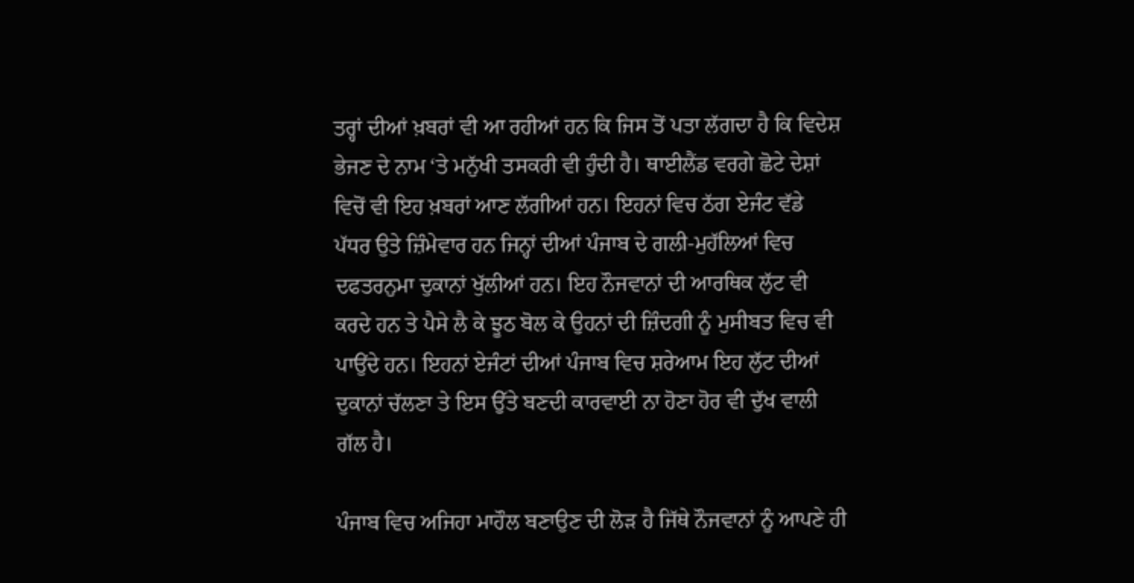ਤਰ੍ਹਾਂ ਦੀਆਂ ਖ਼ਬਰਾਂ ਵੀ ਆ ਰਹੀਆਂ ਹਨ ਕਿ ਜਿਸ ਤੋਂ ਪਤਾ ਲੱਗਦਾ ਹੈ ਕਿ ਵਿਦੇਸ਼ ਭੇਜਣ ਦੇ ਨਾਮ ‘ਤੇ ਮਨੁੱਖੀ ਤਸਕਰੀ ਵੀ ਹੁੰਦੀ ਹੈ। ਥਾਈਲੈਂਡ ਵਰਗੇ ਛੋਟੇ ਦੇਸ਼ਾਂ ਵਿਚੋਂ ਵੀ ਇਹ ਖ਼ਬਰਾਂ ਆਣ ਲੱਗੀਆਂ ਹਨ। ਇਹਨਾਂ ਵਿਚ ਠੱਗ ਏਜੰਟ ਵੱਡੇ ਪੱਧਰ ਉਤੇ ਜ਼ਿੰਮੇਵਾਰ ਹਨ ਜਿਨ੍ਹਾਂ ਦੀਆਂ ਪੰਜਾਬ ਦੇ ਗਲੀ-ਮੁਹੱਲਿਆਂ ਵਿਚ ਦਫਤਰਨੁਮਾ ਦੁਕਾਨਾਂ ਖੁੱਲੀਆਂ ਹਨ। ਇਹ ਨੌਜਵਾਨਾਂ ਦੀ ਆਰਥਿਕ ਲੁੱਟ ਵੀ ਕਰਦੇ ਹਨ ਤੇ ਪੈਸੇ ਲੈ ਕੇ ਝੂਠ ਬੋਲ ਕੇ ਉਹਨਾਂ ਦੀ ਜ਼ਿੰਦਗੀ ਨੂੰ ਮੁਸੀਬਤ ਵਿਚ ਵੀ ਪਾਉਂਦੇ ਹਨ। ਇਹਨਾਂ ਏਜੰਟਾਂ ਦੀਆਂ ਪੰਜਾਬ ਵਿਚ ਸ਼ਰੇਆਮ ਇਹ ਲੁੱਟ ਦੀਆਂ ਦੁਕਾਨਾਂ ਚੱਲਣਾ ਤੇ ਇਸ ਉੱਤੇ ਬਣਦੀ ਕਾਰਵਾਈ ਨਾ ਹੋਣਾ ਹੋਰ ਵੀ ਦੁੱਖ ਵਾਲੀ ਗੱਲ ਹੈ।

ਪੰਜਾਬ ਵਿਚ ਅਜਿਹਾ ਮਾਹੌਲ ਬਣਾਉਣ ਦੀ ਲੋੜ ਹੈ ਜਿੱਥੇ ਨੌਜਵਾਨਾਂ ਨੂੰ ਆਪਣੇ ਹੀ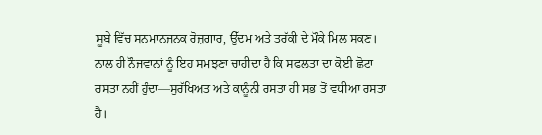ਸੂਬੇ ਵਿੱਚ ਸਨਮਾਨਜਨਕ ਰੋਜ਼ਗਾਰ, ਉੱਦਮ ਅਤੇ ਤਰੱਕੀ ਦੇ ਮੌਕੇ ਮਿਲ ਸਕਣ। ਨਾਲ ਹੀ ਨੌਜਵਾਨਾਂ ਨੂੰ ਇਹ ਸਮਝਣਾ ਚਾਹੀਦਾ ਹੈ ਕਿ ਸਫਲਤਾ ਦਾ ਕੋਈ ਛੋਟਾ ਰਸਤਾ ਨਹੀਂ ਹੁੰਦਾ—ਸੁਰੱਖਿਅਤ ਅਤੇ ਕਾਨੂੰਨੀ ਰਸਤਾ ਹੀ ਸਭ ਤੋਂ ਵਧੀਆ ਰਸਤਾ ਹੈ।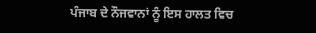ਪੰਜਾਬ ਦੇ ਨੌਜਵਾਨਾਂ ਨੂੰ ਇਸ ਹਾਲਤ ਵਿਚ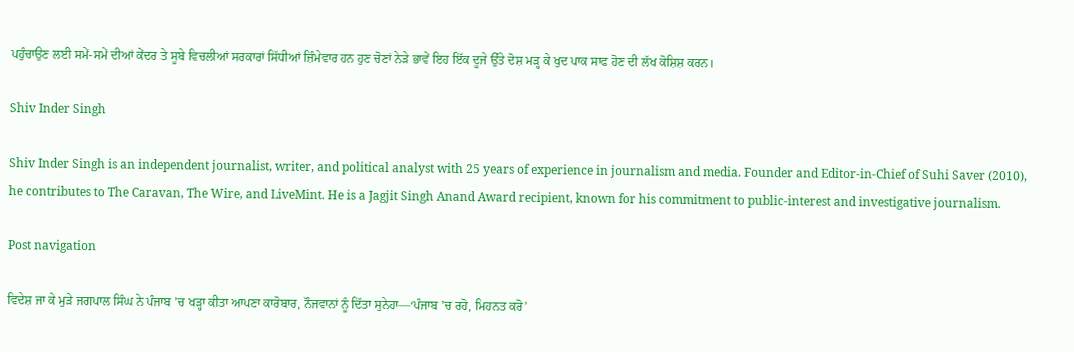ਪਹੁੰਚਾਉਣ ਲਈ ਸਮੇਂ-ਸਮੇਂ ਦੀਆਂ ਕੇਂਦਰ ਤੇ ਸੂਬੇ ਵਿਚਲੀਆਂ ਸਰਕਾਰਾਂ ਸਿੱਧੀਆਂ ਜ਼ਿੰਮੇਵਾਰ ਹਨ ਹੁਣ ਚੋਣਾਂ ਨੇੜੇ ਭਾਵੇਂ ਇਹ ਇੱਕ ਦੂਜੇ ਉੱਤੇ ਦੋਸ਼ ਮੜ੍ਹ ਕੇ ਖੁਦ ਪਾਕ ਸਾਫ ਹੋਣ ਦੀ ਲੱਖ ਕੋਸ਼ਿਸ਼ ਕਰਨ।

Shiv Inder Singh

Shiv Inder Singh is an independent journalist, writer, and political analyst with 25 years of experience in journalism and media. Founder and Editor-in-Chief of Suhi Saver (2010), he contributes to The Caravan, The Wire, and LiveMint. He is a Jagjit Singh Anand Award recipient, known for his commitment to public-interest and investigative journalism.

Post navigation

ਵਿਦੇਸ਼ ਜਾ ਕੇ ਮੁੜੇ ਜਗਪਾਲ ਸਿੰਘ ਨੇ ਪੰਜਾਬ ’ਚ ਖੜ੍ਹਾ ਕੀਤਾ ਆਪਣਾ ਕਾਰੋਬਾਰ, ਨੌਜਵਾਨਾਂ ਨੂੰ ਦਿੱਤਾ ਸੁਨੇਹਾ—‘ਪੰਜਾਬ ’ਚ ਰਹੋ, ਮਿਹਨਤ ਕਰੋ’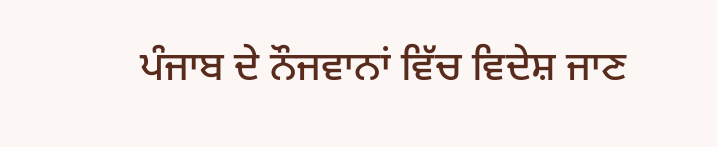ਪੰਜਾਬ ਦੇ ਨੌਜਵਾਨਾਂ ਵਿੱਚ ਵਿਦੇਸ਼ ਜਾਣ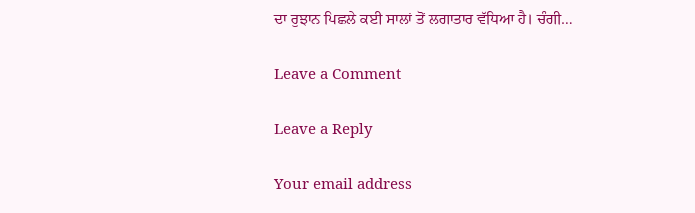ਦਾ ਰੁਝਾਨ ਪਿਛਲੇ ਕਈ ਸਾਲਾਂ ਤੋਂ ਲਗਾਤਾਰ ਵੱਧਿਆ ਹੈ। ਚੰਗੀ…

Leave a Comment

Leave a Reply

Your email address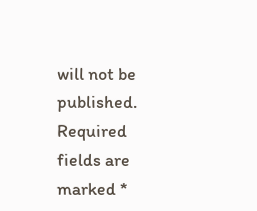will not be published. Required fields are marked *